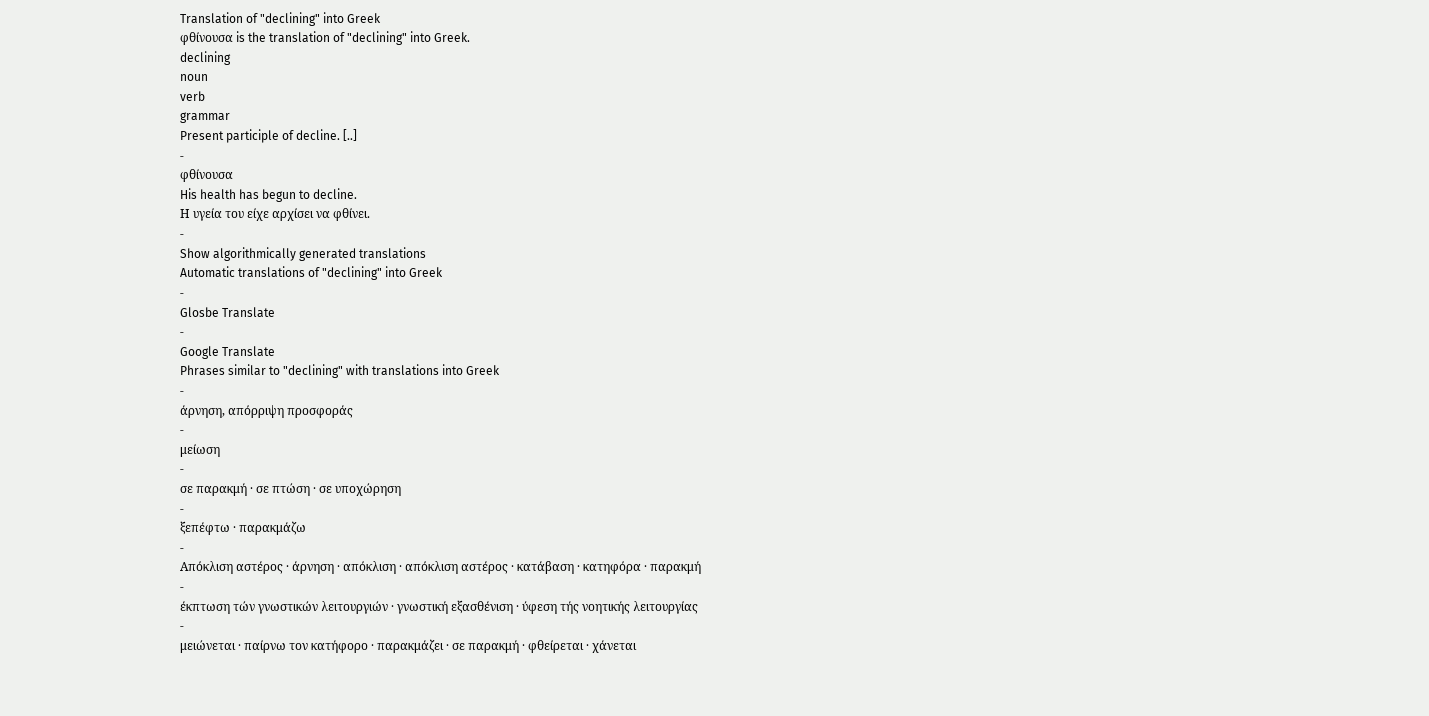Translation of "declining" into Greek
φθίνουσα is the translation of "declining" into Greek.
declining
noun
verb
grammar
Present participle of decline. [..]
-
φθίνουσα
His health has begun to decline.
Η υγεία του είχε αρχίσει να φθίνει.
-
Show algorithmically generated translations
Automatic translations of "declining" into Greek
-
Glosbe Translate
-
Google Translate
Phrases similar to "declining" with translations into Greek
-
άρνηση, απόρριψη προσφοράς
-
μείωση
-
σε παρακμή · σε πτώση · σε υποχώρηση
-
ξεπέφτω · παρακμάζω
-
Απόκλιση αστέρος · άρνηση · απόκλιση · απόκλιση αστέρος · κατάβαση · κατηφόρα · παρακμή
-
έκπτωση τών γνωστικών λειτουργιών · γνωστική εξασθένιση · ύφεση τής νοητικής λειτουργίας
-
μειώνεται · παίρνω τον κατήφορο · παρακμάζει · σε παρακμή · φθείρεται · χάνεται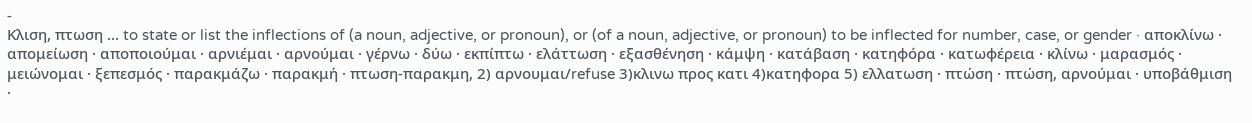-
Κλιση, πτωση ... to state or list the inflections of (a noun, adjective, or pronoun), or (of a noun, adjective, or pronoun) to be inflected for number, case, or gender · αποκλίνω · απομείωση · αποποιούμαι · αρνιέμαι · αρνούμαι · γέρνω · δύω · εκπίπτω · ελάττωση · εξασθένηση · κάμψη · κατάβαση · κατηφόρα · κατωφέρεια · κλίνω · μαρασμός · μειώνομαι · ξεπεσμός · παρακμάζω · παρακμή · πτωση-παρακμη, 2) αρνουμαι/refuse 3)κλινω προς κατι 4)κατηφορα 5) ελλατωση · πτώση · πτώση, αρνούμαι · υποβάθμιση ·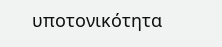υποτονικότητα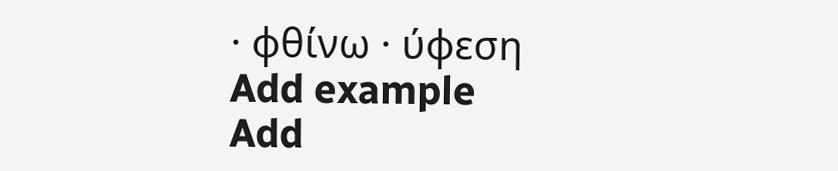· φθίνω · ύφεση
Add example
Add